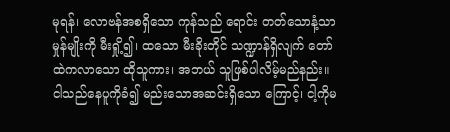မုရန်၊ လောဗန်အစရှိသော ကုန်သည် ရောင်း တတ်သောနံ့သာမှုန်မျိုးကို မီးရှို့၍၊ ထသော မီးခိုးတိုင် သဏ္ဍာန်ရှိလျက် တော်ထဲကလာသော ထိုသူကား၊ အဘယ် သူဖြစ်ပါလိမ့်မည်နည်း။
ငါသည်နေပူကိုခံ၍ မည်းသောအဆင်းရှိသော ကြောင့်၊ ငါ့ကိုမ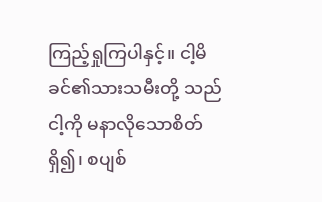ကြည့်ရှုကြပါနှင့်။ ငါ့မိခင်၏သားသမီးတို့ သည် ငါ့ကို မနာလိုသောစိတ်ရှိ၍၊ စပျစ်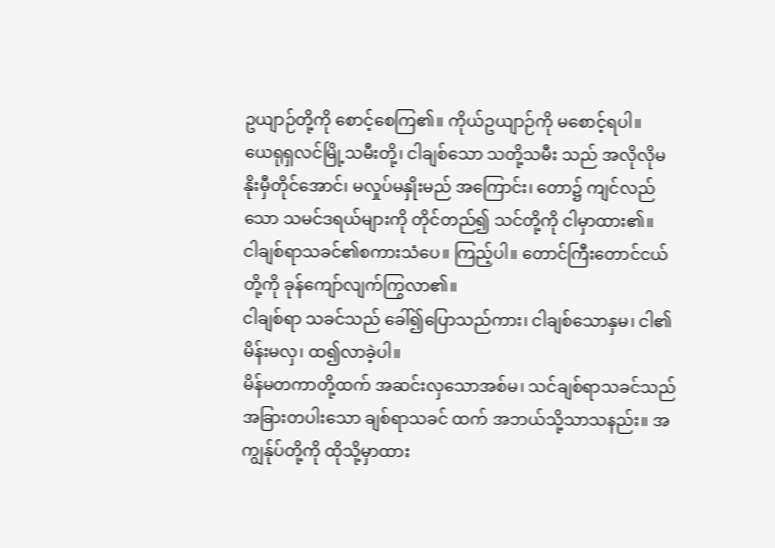ဥယျာဉ်တို့ကို စောင့်စေကြ၏။ ကိုယ်ဥယျာဉ်ကို မစောင့်ရပါ။
ယေရုရှလင်မြို့သမီးတို့၊ ငါချစ်သော သတို့သမီး သည် အလိုလိုမနိုးမှီတိုင်အောင်၊ မလှုပ်မနှိုးမည် အကြောင်း၊ တော၌ ကျင်လည်သော သမင်ဒရယ်များကို တိုင်တည်၍ သင်တို့ကို ငါမှာထား၏။
ငါချစ်ရာသခင်၏စကားသံပေ။ ကြည့်ပါ။ တောင်ကြီးတောင်ငယ်တို့ကို ခုန်ကျော်လျက်ကြွလာ၏။
ငါချစ်ရာ သခင်သည် ခေါ်၍ပြောသည်ကား၊ ငါချစ်သောနှမ၊ ငါ၏မိန်းမလှ၊ ထ၍လာခဲ့ပါ။
မိန်မတကာတို့ထက် အဆင်းလှသောအစ်မ၊ သင်ချစ်ရာသခင်သည် အခြားတပါးသော ချစ်ရာသခင် ထက် အဘယ်သို့သာသနည်း။ အကျွန်ုပ်တို့ကို ထိုသို့မှာထား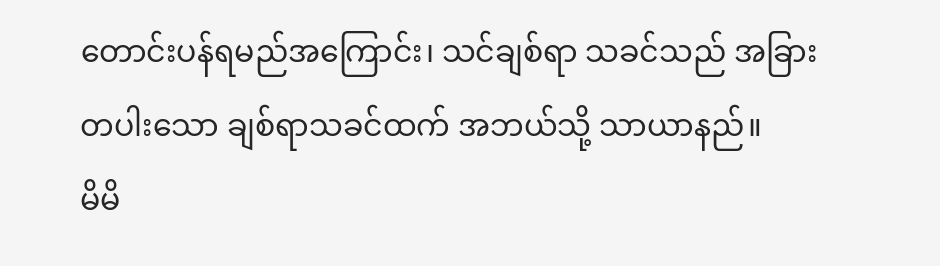တောင်းပန်ရမည်အကြောင်း၊ သင်ချစ်ရာ သခင်သည် အခြားတပါးသော ချစ်ရာသခင်ထက် အဘယ်သို့ သာယာနည်။
မိမိ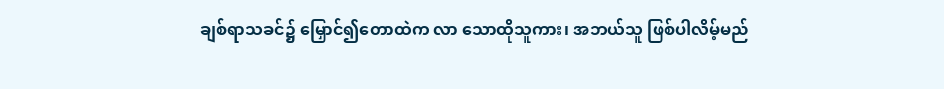ချစ်ရာသခင်၌ မြှောင်၍တောထဲက လာ သောထိုသူကား၊ အဘယ်သူ ဖြစ်ပါလိမ့်မည်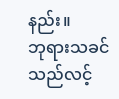နည်း။
ဘုရားသခင်သည်လင့်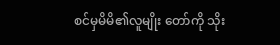စင်မှမိမိ၏လူမျိုး တော်ကို သိုး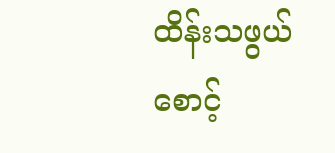ထိန်းသဖွယ်စောင့်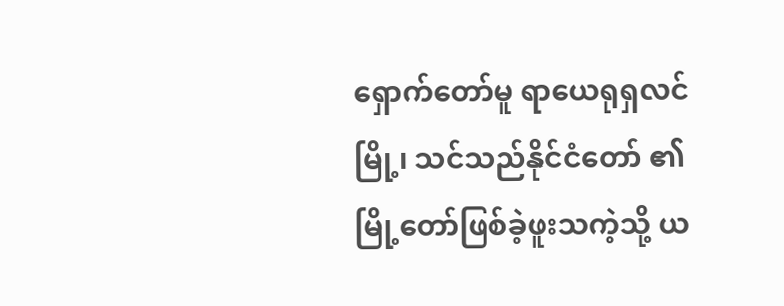ရှောက်တော်မူ ရာယေရုရှလင်မြို့၊ သင်သည်နိုင်ငံတော် ၏မြို့တော်ဖြစ်ခဲ့ဖူးသကဲ့သို့ ယ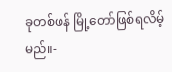ခုတစ်ဖန် မြို့တော်ဖြစ်ရလိမ့်မည်။-